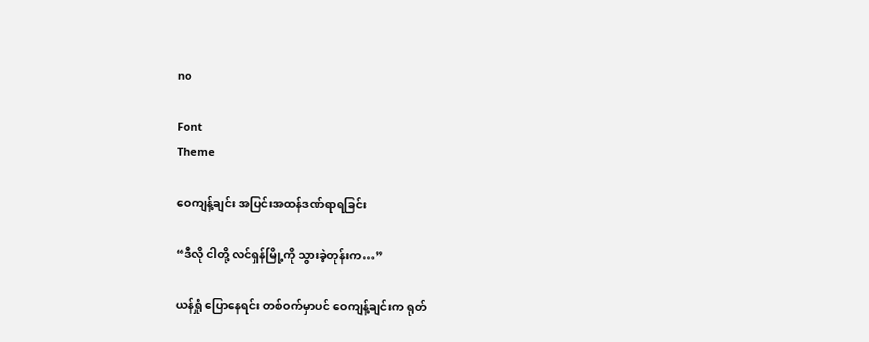no

Font
Theme

ဝေကျန့်ချင်း အပြင်းအထန်ဒဏ်ရာရခြင်း

“ဒီလို ငါတို့ လင်ရှန်မြို့ကို သွားခဲ့တုန်းက…”

ယန်ရှုံ ပြောနေရင်း တစ်ဝက်မှာပင် ဝေကျန့်ချင်းက ရုတ်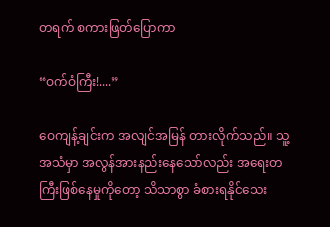တရက် စကားဖြတ်ပြောကာ

“ဝက်ဝံကြီး!....”

ဝေကျန့်ချင်းက အလျင်အမြန် တားလိုက်သည်။ သူ့အသံမှာ အလွန်အားနည်းနေသော်လည်း အရေးတကြီးဖြစ်နေမှုကိုတော့ သိသာစွာ ခံစားရနိုင်သေး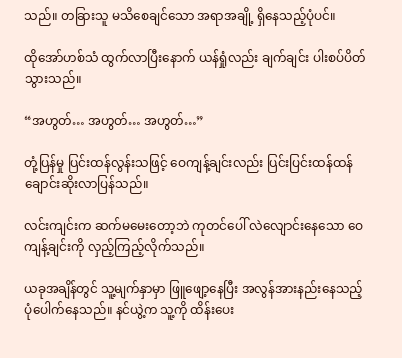သည်။ တခြားသူ မသိစေချင်သော အရာအချို့ ရှိနေသည့်ပုံပင်။

ထိုအော်ဟစ်သံ ထွက်လာပြီးနောက် ယန်ရှုံလည်း ချက်ချင်း ပါးစပ်ပိတ်သွားသည်။

“အဟွတ်… အဟွတ်… အဟွတ်…”

တုံ့ပြန်မှု ပြင်းထန်လွန်းသဖြင့် ဝေကျန့်ချင်းလည်း ပြင်းပြင်းထန်ထန် ချောင်းဆိုးလာပြန်သည်။

လင်းကျင်းက ဆက်မမေးတော့ဘဲ ကုတင်ပေါ် လဲလျောင်းနေသော ဝေကျန့်ချင်းကို လှည့်ကြည့်လိုက်သည်။

ယခုအချိန်တွင် သူ့မျက်နှာမှာ ဖြူဖျော့နေပြီး အလွန်အားနည်းနေသည့် ပုံပေါက်နေသည်။ နင်ယွဲ့က သူ့ကို ထိန်းပေး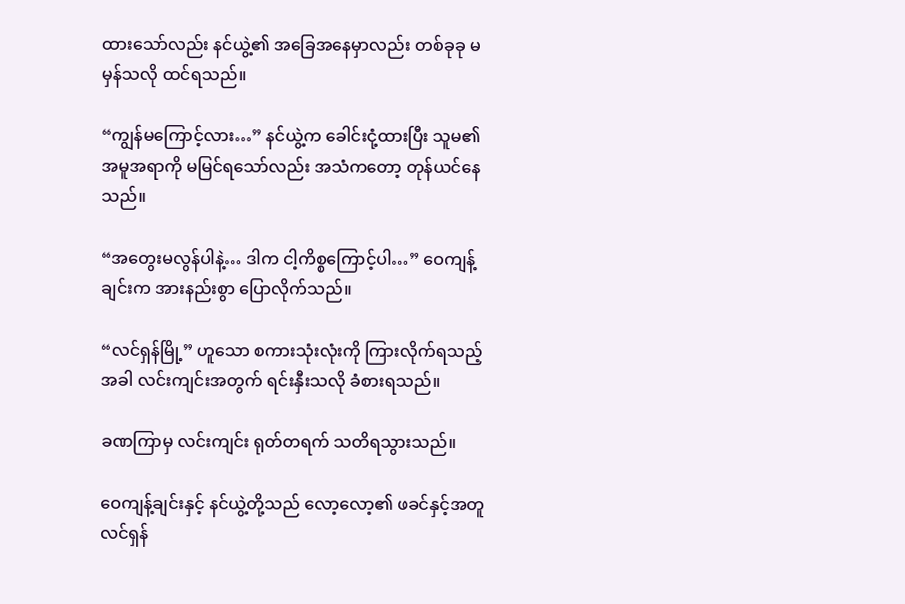ထားသော်လည်း နင်ယွဲ့၏ အခြေအနေမှာလည်း တစ်ခုခု မမှန်သလို ထင်ရသည်။

“ကျွန်မကြောင့်လား…” နင်ယွဲ့က ခေါင်းငုံ့ထားပြီး သူမ၏ အမူအရာကို မမြင်ရသော်လည်း အသံကတော့ တုန်ယင်နေသည်။

“အတွေးမလွန်ပါနဲ့… ဒါက ငါ့ကိစ္စကြောင့်ပါ…” ဝေကျန့်ချင်းက အားနည်းစွာ ပြောလိုက်သည်။

“လင်ရှန်မြို့” ဟူသော စကားသုံးလုံးကို ကြားလိုက်ရသည့်အခါ လင်းကျင်းအတွက် ရင်းနှီးသလို ခံစားရသည်။

ခဏကြာမှ လင်းကျင်း ရုတ်တရက် သတိရသွားသည်။

ဝေကျန့်ချင်းနှင့် နင်ယွဲ့တို့သည် လော့လော့၏ ဖခင်နှင့်အတူ လင်ရှန်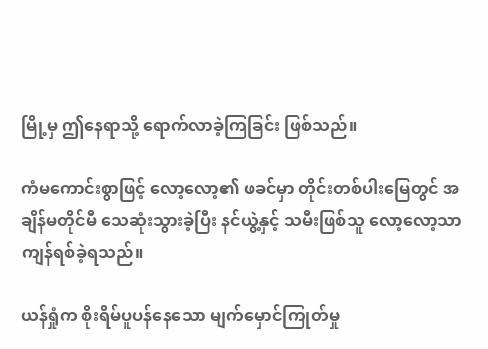မြို့မှ ဤနေရာသို့ ရောက်လာခဲ့ကြခြင်း ဖြစ်သည်။

ကံမကောင်းစွာဖြင့် လော့လော့၏ ဖခင်မှာ တိုင်းတစ်ပါးမြေတွင် အချိန်မတိုင်မီ သေဆုံးသွားခဲ့ပြီး နင်ယွဲ့နှင့် သမီးဖြစ်သူ လော့လော့သာ ကျန်ရစ်ခဲ့ရသည်။

ယန်ရှုံက စိုးရိမ်ပူပန်နေသော မျက်မှောင်ကြုတ်မှု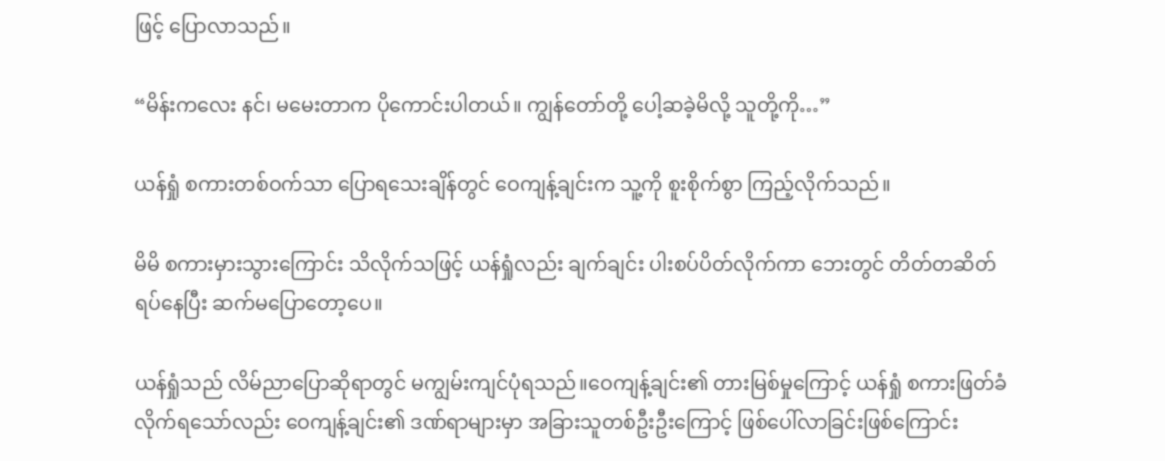ဖြင့် ပြောလာသည်။

“မိန်းကလေး နင်၊ မမေးတာက ပိုကောင်းပါတယ်။ ကျွန်တော်တို့ ပေါ့ဆခဲ့မိလို့ သူတို့ကို…”

ယန်ရှုံ စကားတစ်ဝက်သာ ပြောရသေးချိန်တွင် ဝေကျန့်ချင်းက သူ့ကို စူးစိုက်စွာ ကြည့်လိုက်သည်။

မိမိ စကားမှားသွားကြောင်း သိလိုက်သဖြင့် ယန်ရှုံလည်း ချက်ချင်း ပါးစပ်ပိတ်လိုက်ကာ ဘေးတွင် တိတ်တဆိတ် ရပ်နေပြီး ဆက်မပြောတော့ပေ။

ယန်ရှုံသည် လိမ်ညာပြောဆိုရာတွင် မကျွမ်းကျင်ပုံရသည်။ဝေကျန့်ချင်း၏ တားမြစ်မှုကြောင့် ယန်ရှုံ စကားဖြတ်ခံလိုက်ရသော်လည်း ဝေကျန့်ချင်း၏ ဒဏ်ရာများမှာ အခြားသူတစ်ဦးဦးကြောင့် ဖြစ်ပေါ်လာခြင်းဖြစ်ကြောင်း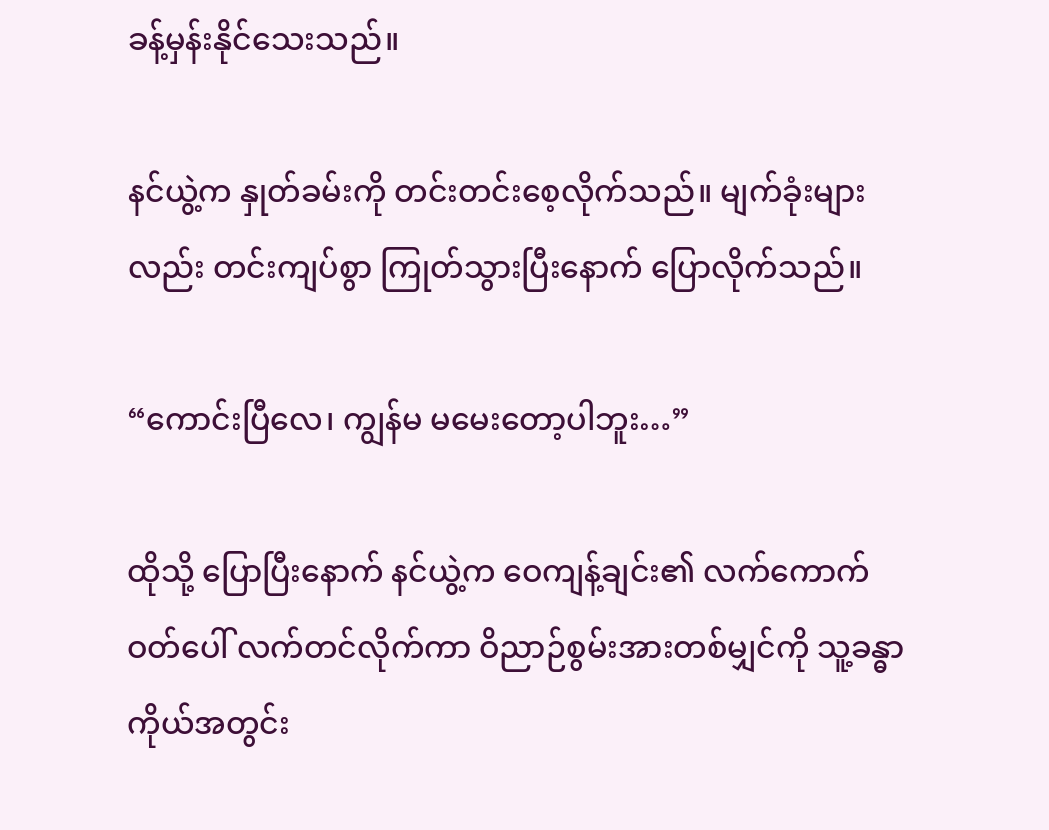ခန့်မှန်းနိုင်သေးသည်။

နင်ယွဲ့က နှုတ်ခမ်းကို တင်းတင်းစေ့လိုက်သည်။ မျက်ခုံးများလည်း တင်းကျပ်စွာ ကြုတ်သွားပြီးနောက် ပြောလိုက်သည်။

“ကောင်းပြီလေ၊ ကျွန်မ မမေးတော့ပါဘူး…”

ထိုသို့ ပြောပြီးနောက် နင်ယွဲ့က ဝေကျန့်ချင်း၏ လက်ကောက်ဝတ်ပေါ် လက်တင်လိုက်ကာ ဝိညာဉ်စွမ်းအားတစ်မျှင်ကို သူ့ခန္ဓာကိုယ်အတွင်း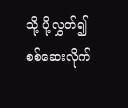သို့ ပို့လွှတ်၍ စစ်ဆေးလိုက်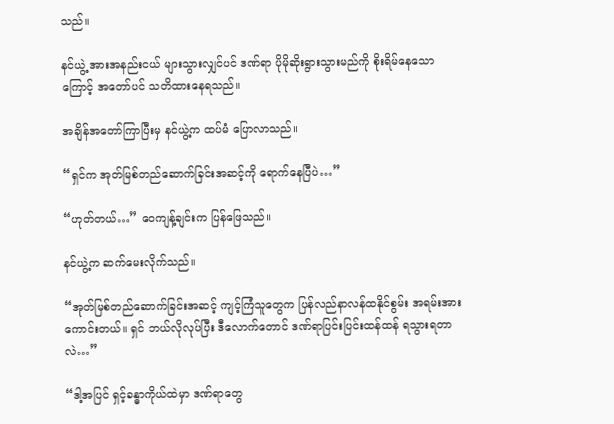သည်။

နင်ယွဲ့ အားအနည်းငယ် များသွားလျှင်ပင် ဒဏ်ရာ ပိုမိုဆိုးရွားသွားမည်ကို စိုးရိမ်နေသောကြောင့် အတော်ပင် သတိထားနေရသည်။

အချိန်အတော်ကြာပြီးမှ နင်ယွဲ့က ထပ်မံ ပြောလာသည်။

“ရှင်က အုတ်မြစ်တည်ဆောက်ခြင်းအဆင့်ကို ရောက်နေပြီပဲ…”

“ဟုတ်တယ်…” ဝေကျန့်ချင်းက ပြန်ဖြေသည်။

နင်ယွဲ့က ဆက်မေးလိုက်သည်။

“အုတ်မြစ်တည်ဆောက်ခြင်းအဆင့် ကျင့်ကြံသူတွေက ပြန်လည်နာလန်ထနိုင်စွမ်း အရမ်းအားကောင်းတယ်။ ရှင် ဘယ်လိုလုပ်ပြီး ဒီလောက်တောင် ဒဏ်ရာပြင်းပြင်းထန်ထန် ရသွားရတာလဲ…”

“ဒါ့အပြင် ရှင့်ခန္ဓာကိုယ်ထဲမှာ ဒဏ်ရာတွေ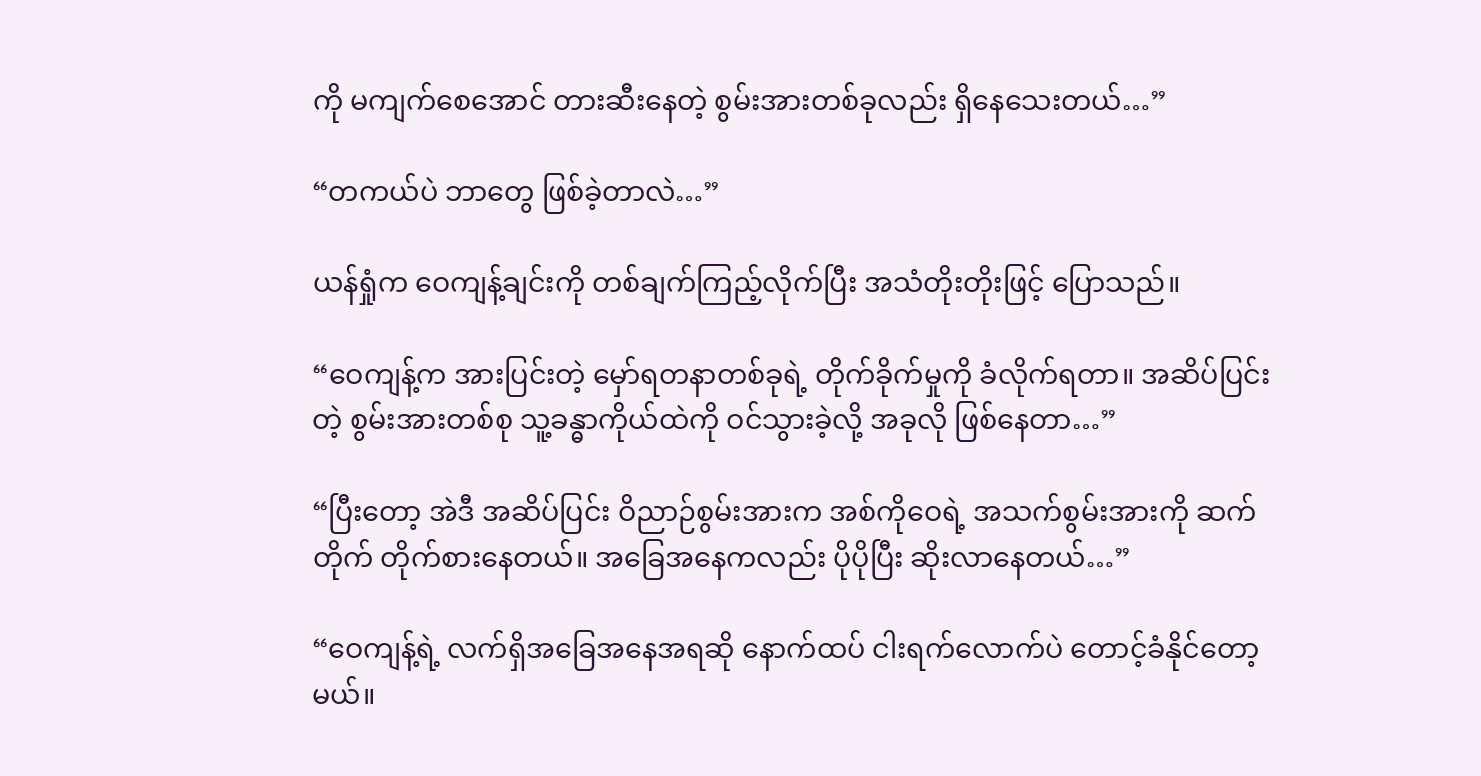ကို မကျက်စေအောင် တားဆီးနေတဲ့ စွမ်းအားတစ်ခုလည်း ရှိနေသေးတယ်…”

“တကယ်ပဲ ဘာတွေ ဖြစ်ခဲ့တာလဲ…”

ယန်ရှုံက ဝေကျန့်ချင်းကို တစ်ချက်ကြည့်လိုက်ပြီး အသံတိုးတိုးဖြင့် ပြောသည်။

“ဝေကျန့်က အားပြင်းတဲ့ မှော်ရတနာတစ်ခုရဲ့ တိုက်ခိုက်မှုကို ခံလိုက်ရတာ။ အဆိပ်ပြင်းတဲ့ စွမ်းအားတစ်စု သူ့ခန္ဓာကိုယ်ထဲကို ဝင်သွားခဲ့လို့ အခုလို ဖြစ်နေတာ…”

“ပြီးတော့ အဲဒီ အဆိပ်ပြင်း ဝိညာဉ်စွမ်းအားက အစ်ကိုဝေရဲ့ အသက်စွမ်းအားကို ဆက်တိုက် တိုက်စားနေတယ်။ အခြေအနေကလည်း ပိုပိုပြီး ဆိုးလာနေတယ်…”

“ဝေကျန့်ရဲ့ လက်ရှိအခြေအနေအရဆို နောက်ထပ် ငါးရက်လောက်ပဲ တောင့်ခံနိုင်တော့မယ်။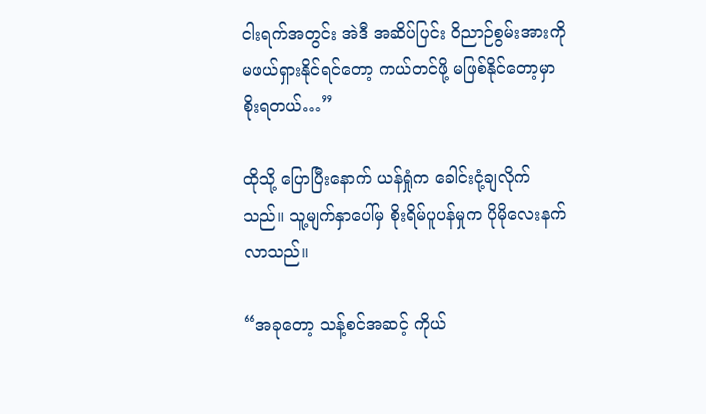ငါးရက်အတွင်း အဲဒီ အဆိပ်ပြင်း ဝိညာဉ်စွမ်းအားကို မဖယ်ရှားနိုင်ရင်တော့ ကယ်တင်ဖို့ မဖြစ်နိုင်တော့မှာ စိုးရတယ်…”

ထိုသို့ ပြောပြီးနောက် ယန်ရှုံက ခေါင်းငုံ့ချလိုက်သည်။ သူ့မျက်နှာပေါ်မှ စိုးရိမ်ပူပန်မှုက ပိုမိုလေးနက်လာသည်။

“အခုတော့ သန့်စင်အဆင့် ကိုယ်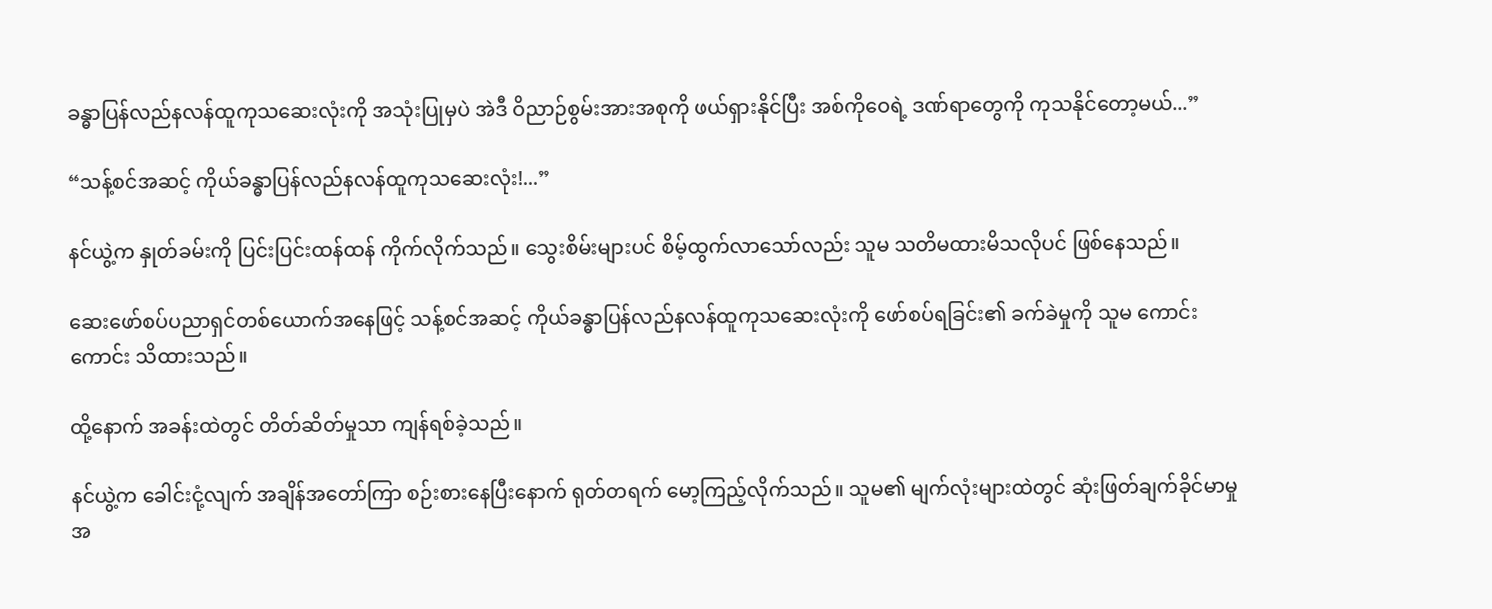ခန္ဓာပြန်လည်နလန်ထူကုသဆေးလုံးကို အသုံးပြုမှပဲ အဲဒီ ဝိညာဉ်စွမ်းအားအစုကို ဖယ်ရှားနိုင်ပြီး အစ်ကိုဝေရဲ့ ဒဏ်ရာတွေကို ကုသနိုင်တော့မယ်...”

“သန့်စင်အဆင့် ကိုယ်ခန္ဓာပြန်လည်နလန်ထူကုသဆေးလုံး!...”

နင်ယွဲ့က နှုတ်ခမ်းကို ပြင်းပြင်းထန်ထန် ကိုက်လိုက်သည်။ သွေးစိမ်းများပင် စိမ့်ထွက်လာသော်လည်း သူမ သတိမထားမိသလိုပင် ဖြစ်နေသည်။

ဆေးဖော်စပ်ပညာရှင်တစ်ယောက်အနေဖြင့် သန့်စင်အဆင့် ကိုယ်ခန္ဓာပြန်လည်နလန်ထူကုသဆေးလုံးကို ဖော်စပ်ရခြင်း၏ ခက်ခဲမှုကို သူမ ကောင်းကောင်း သိထားသည်။

ထို့နောက် အခန်းထဲတွင် တိတ်ဆိတ်မှုသာ ကျန်ရစ်ခဲ့သည်။

နင်ယွဲ့က ခေါင်းငုံ့လျက် အချိန်အတော်ကြာ စဉ်းစားနေပြီးနောက် ရုတ်တရက် မော့ကြည့်လိုက်သည်။ သူမ၏ မျက်လုံးများထဲတွင် ဆုံးဖြတ်ချက်ခိုင်မာမှု အ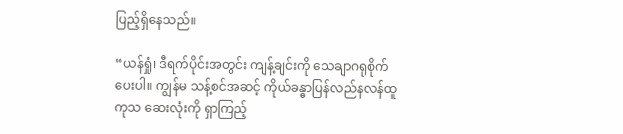ပြည့်ရှိနေသည်။

“ယန်ရှုံ၊ ဒီရက်ပိုင်းအတွင်း ကျန့်ချင်းကို သေချာဂရုစိုက်ပေးပါ။ ကျွန်မ သန့်စင်အဆင့် ကိုယ်ခန္ဓာပြန်လည်နလန်ထူကုသ ဆေးလုံးကို ရှာကြည့်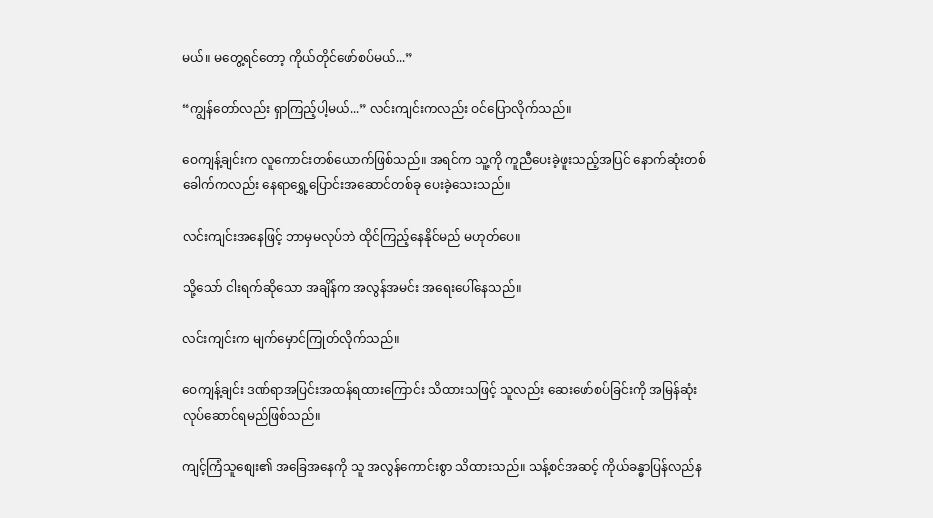မယ်။ မတွေ့ရင်တော့ ကိုယ်တိုင်ဖော်စပ်မယ်...”

“ကျွန်တော်လည်း ရှာကြည့်ပါ့မယ်...” လင်းကျင်းကလည်း ဝင်ပြောလိုက်သည်။

ဝေကျန့်ချင်းက လူကောင်းတစ်ယောက်ဖြစ်သည်။ အရင်က သူ့ကို ကူညီပေးခဲ့ဖူးသည့်အပြင် နောက်ဆုံးတစ်ခေါက်ကလည်း နေရာရွှေ့ပြောင်းအဆောင်တစ်ခု ပေးခဲ့သေးသည်။

လင်းကျင်းအနေဖြင့် ဘာမှမလုပ်ဘဲ ထိုင်ကြည့်နေနိုင်မည် မဟုတ်ပေ။

သို့သော် ငါးရက်ဆိုသော အချိန်က အလွန်အမင်း အရေးပေါ်နေသည်။

လင်းကျင်းက မျက်မှောင်ကြုတ်လိုက်သည်။

ဝေကျန့်ချင်း ဒဏ်ရာအပြင်းအထန်ရထားကြောင်း သိထားသဖြင့် သူလည်း ဆေးဖော်စပ်ခြင်းကို အမြန်ဆုံး လုပ်ဆောင်ရမည်ဖြစ်သည်။

ကျင့်ကြံသူစျေး၏ အခြေအနေကို သူ အလွန်ကောင်းစွာ သိထားသည်။ သန့်စင်အဆင့် ကိုယ်ခန္ဓာပြန်လည်န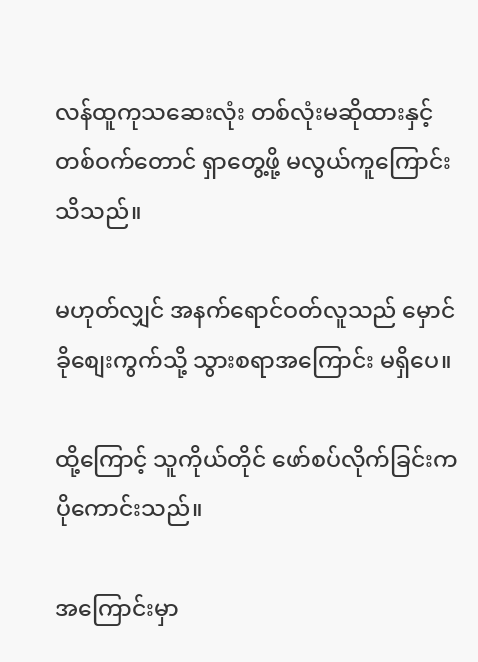လန်ထူကုသဆေးလုံး တစ်လုံးမဆိုထားနှင့် တစ်ဝက်တောင် ရှာတွေ့ဖို့ မလွယ်ကူကြောင်း သိသည်။

မဟုတ်လျှင် အနက်ရောင်ဝတ်လူသည် မှောင်ခိုစျေးကွက်သို့ သွားစရာအကြောင်း မရှိပေ။

ထို့ကြောင့် သူကိုယ်တိုင် ဖော်စပ်လိုက်ခြင်းက ပိုကောင်းသည်။

အကြောင်းမှာ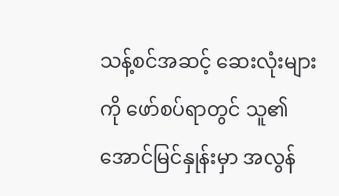သန့်စင်အဆင့် ဆေးလုံးများကို ဖော်စပ်ရာတွင် သူ၏ အောင်မြင်နှုန်းမှာ အလွန်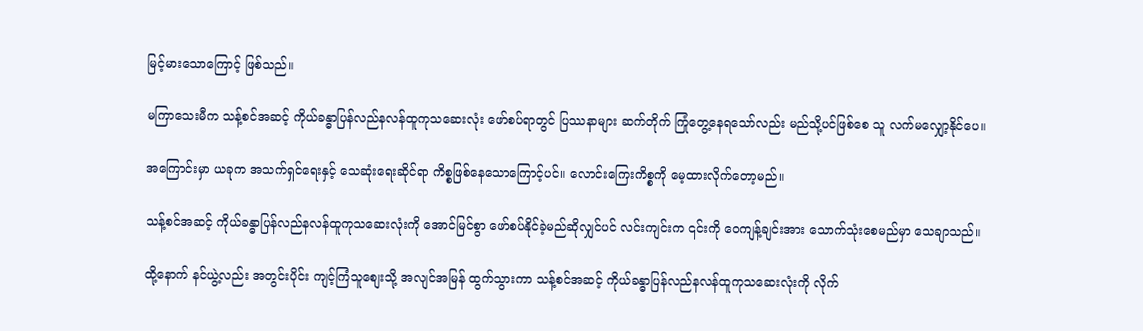မြင့်မားသောကြောင့် ဖြစ်သည်။

မကြာသေးမီက သန့်စင်အဆင့် ကိုယ်ခန္ဓာပြန်လည်နလန်ထူကုသဆေးလုံး ဖော်စပ်ရာတွင် ပြဿနာများ ဆက်တိုက် ကြုံတွေ့နေရသော်လည်း မည်သို့ပင်ဖြစ်စေ သူ လက်မလျှော့နိုင်ပေ။

အကြောင်းမှာ ယခုက အသက်ရှင်ရေးနှင့် သေဆုံးရေးဆိုင်ရာ ကိစ္စဖြစ်နေသောကြောင့်ပင်။ လောင်းကြေးကိစ္စကို မေ့ထားလိုက်တော့မည်။

သန့်စင်အဆင့် ကိုယ်ခန္ဓာပြန်လည်နလန်ထူကုသဆေးလုံးကို အောင်မြင်စွာ ဖော်စပ်နိုင်ခဲ့မည်ဆိုလျှင်ပင် လင်းကျင်းက ၎င်းကို ဝေကျန့်ချင်းအား သောက်သုံးစေမည်မှာ သေချာသည်။

ထို့နောက် နင်ယွဲ့လည်း အတွင်းပိုင်း ကျင့်ကြံသူစျေးသို့ အလျင်အမြန် ထွက်သွားကာ သန့်စင်အဆင့် ကိုယ်ခန္ဓာပြန်လည်နလန်ထူကုသဆေးလုံးကို လိုက်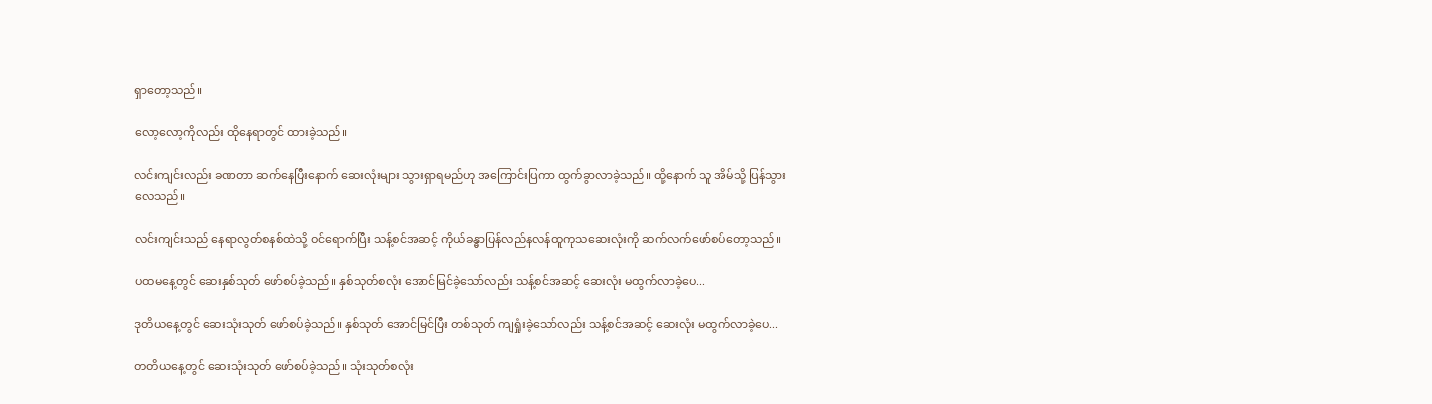ရှာတော့သည်။

လော့လော့ကိုလည်း ထိုနေရာတွင် ထားခဲ့သည်။

လင်းကျင်းလည်း ခဏတာ ဆက်နေပြီးနောက် ဆေးလုံးများ သွားရှာရမည်ဟု အကြောင်းပြကာ ထွက်ခွာလာခဲ့သည်။ ထို့နောက် သူ အိမ်သို့ ပြန်သွားလေသည်။

လင်းကျင်းသည် နေရာလွတ်စနစ်ထဲသို့ ဝင်ရောက်ပြီး သန့်စင်အဆင့် ကိုယ်ခန္ဓာပြန်လည်နလန်ထူကုသဆေးလုံးကို ဆက်လက်ဖော်စပ်တော့သည်။

ပထမနေ့တွင် ဆေးနှစ်သုတ် ဖော်စပ်ခဲ့သည်။ နှစ်သုတ်စလုံး အောင်မြင်ခဲ့သော်လည်း သန့်စင်အဆင့် ဆေးလုံး မထွက်လာခဲ့ပေ...

ဒုတိယနေ့တွင် ဆေးသုံးသုတ် ဖော်စပ်ခဲ့သည်။ နှစ်သုတ် အောင်မြင်ပြီး တစ်သုတ် ကျရှုံးခဲ့သော်လည်း သန့်စင်အဆင့် ဆေးလုံး မထွက်လာခဲ့ပေ...

တတိယနေ့တွင် ဆေးသုံးသုတ် ဖော်စပ်ခဲ့သည်။ သုံးသုတ်စလုံး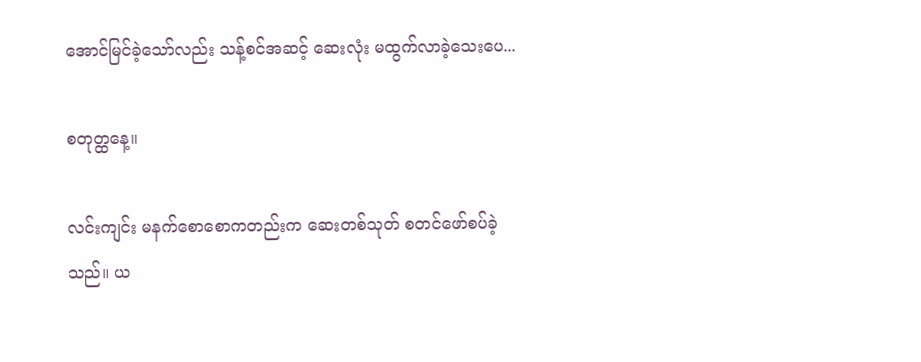အောင်မြင်ခဲ့သော်လည်း သန့်စင်အဆင့် ဆေးလုံး မထွက်လာခဲ့သေးပေ...

စတုတ္ထနေ့။

လင်းကျင်း မနက်စောစောကတည်းက ဆေးတစ်သုတ် စတင်ဖော်စပ်ခဲ့သည်။ ယ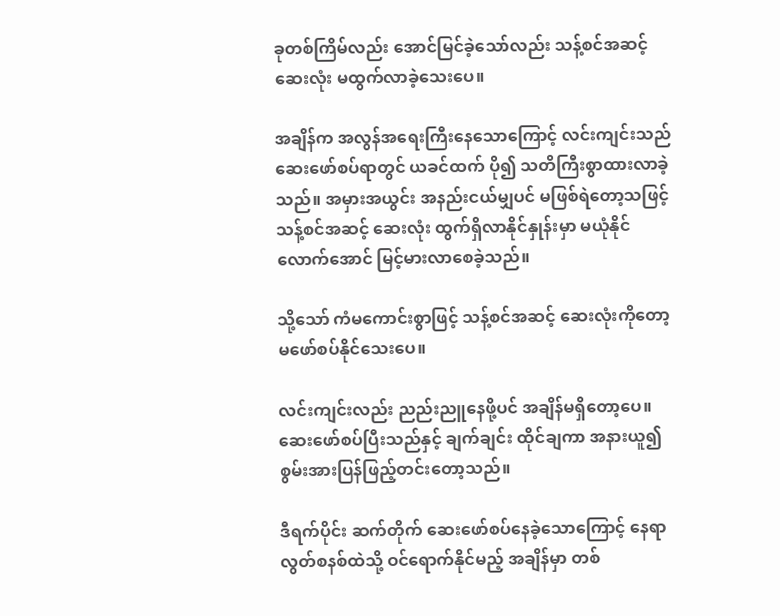ခုတစ်ကြိမ်လည်း အောင်မြင်ခဲ့သော်လည်း သန့်စင်အဆင့် ဆေးလုံး မထွက်လာခဲ့သေးပေ။

အချိန်က အလွန်အရေးကြီးနေသောကြောင့် လင်းကျင်းသည် ဆေးဖော်စပ်ရာတွင် ယခင်ထက် ပို၍ သတိကြီးစွာထားလာခဲ့သည်။ အမှားအယွင်း အနည်းငယ်မျှပင် မဖြစ်ရဲတော့သဖြင့် သန့်စင်အဆင့် ဆေးလုံး ထွက်ရှိလာနိုင်နှုန်းမှာ မယုံနိုင်လောက်အောင် မြင့်မားလာစေခဲ့သည်။

သို့သော် ကံမကောင်းစွာဖြင့် သန့်စင်အဆင့် ဆေးလုံးကိုတော့ မဖော်စပ်နိုင်သေးပေ။

လင်းကျင်းလည်း ညည်းညူနေဖို့ပင် အချိန်မရှိတော့ပေ။ ဆေးဖော်စပ်ပြီးသည်နှင့် ချက်ချင်း ထိုင်ချကာ အနားယူ၍ စွမ်းအားပြန်ဖြည့်တင်းတော့သည်။

ဒီရက်ပိုင်း ဆက်တိုက် ဆေးဖော်စပ်နေခဲ့သောကြောင့် နေရာလွတ်စနစ်ထဲသို့ ဝင်ရောက်နိုင်မည့် အချိန်မှာ တစ်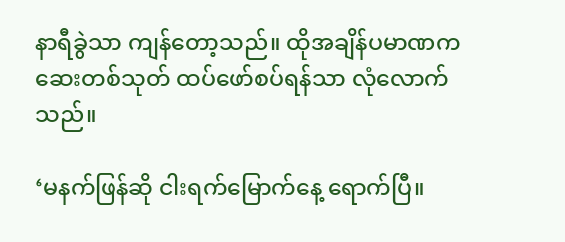နာရီခွဲသာ ကျန်တော့သည်။ ထိုအချိန်ပမာဏက ဆေးတစ်သုတ် ထပ်ဖော်စပ်ရန်သာ လုံလောက်သည်။

‘မနက်ဖြန်ဆို ငါးရက်မြောက်နေ့ ရောက်ပြီ။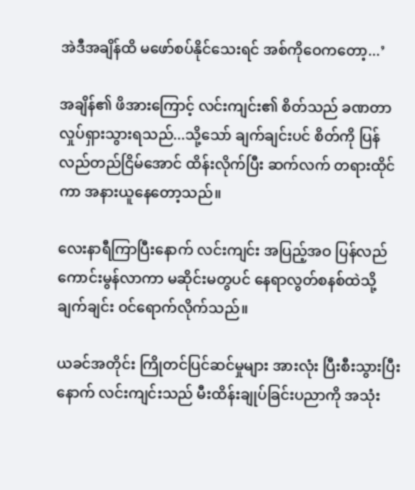အဲဒီအချိန်ထိ မဖော်စပ်နိုင်သေးရင် အစ်ကိုဝေကတော့...’

အချိန်၏ ဖိအားကြောင့် လင်းကျင်း၏ စိတ်သည် ခဏတာ လှုပ်ရှားသွားရသည်...သို့သော် ချက်ချင်းပင် စိတ်ကို ပြန်လည်တည်ငြိမ်အောင် ထိန်းလိုက်ပြီး ဆက်လက် တရားထိုင်ကာ အနားယူနေတော့သည်။

လေးနာရီကြာပြီးနောက် လင်းကျင်း အပြည့်အဝ ပြန်လည်ကောင်းမွန်လာကာ မဆိုင်းမတွပင် နေရာလွတ်စနစ်ထဲသို့ ချက်ချင်း ဝင်ရောက်လိုက်သည်။

ယခင်အတိုင်း ကြိုတင်ပြင်ဆင်မှုများ အားလုံး ပြီးစီးသွားပြီးနောက် လင်းကျင်းသည် မီးထိန်းချုပ်ခြင်းပညာကို အသုံး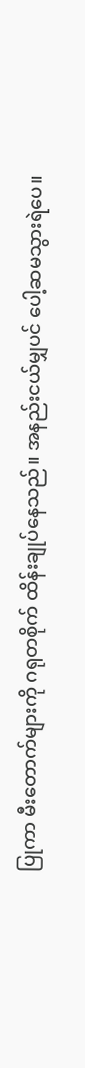ပြုကာ မီးတောက်များကို ဂရုတစိုက် ထိန်းချုပ်နေသည်။ အနည်းငယ်မျှပင် ပေါ့ဆမသွားရဲပေ။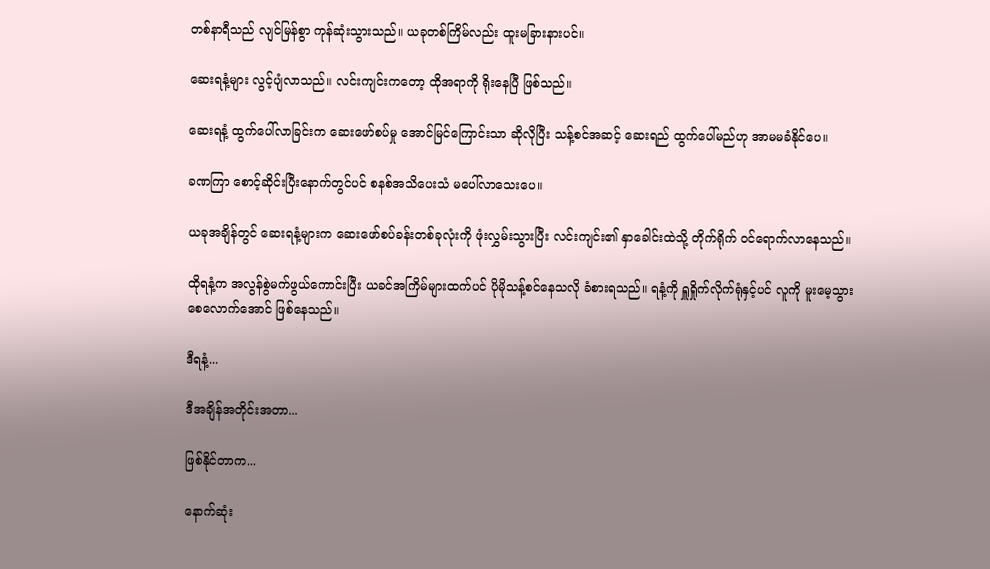တစ်နာရီသည် လျင်မြန်စွာ ကုန်ဆုံးသွားသည်။ ယခုတစ်ကြိမ်လည်း ထူးမခြားနားပင်။

ဆေးရနံ့များ လွင့်ပျံလာသည်။ လင်းကျင်းကတော့ ထိုအရာကို ရိုးနေပြီ ဖြစ်သည်။

ဆေးရနံ့ ထွက်ပေါ်လာခြင်းက ဆေးဖော်စပ်မှု အောင်မြင်ကြောင်းသာ ဆိုလိုပြီး သန့်စင်အဆင့် ဆေးရည် ထွက်ပေါ်မည်ဟု အာမမခံနိုင်ပေ။

ခဏကြာ စောင့်ဆိုင်းပြီးနောက်တွင်ပင် စနစ်အသိပေးသံ မပေါ်လာသေးပေ။

ယခုအချိန်တွင် ဆေးရနံ့များက ဆေးဖော်စပ်ခန်းတစ်ခုလုံးကို ဖုံးလွှမ်းသွားပြီး လင်းကျင်း၏ နှာခေါင်းထဲသို့ တိုက်ရိုက် ဝင်ရောက်လာနေသည်။

ထိုရနံ့က အလွန်စွဲမက်ဖွယ်ကောင်းပြီး ယခင်အကြိမ်များထက်ပင် ပိုမိုသန့်စင်နေသလို ခံစားရသည်။ ရနံ့ကို ရှူရှိုက်လိုက်ရုံနှင့်ပင် လူကို မူးမေ့သွားစေလောက်အောင် ဖြစ်နေသည်။

ဒီရနံ့...

ဒီအချိန်အတိုင်းအတာ...

ဖြစ်နိုင်တာက...

နောက်ဆုံး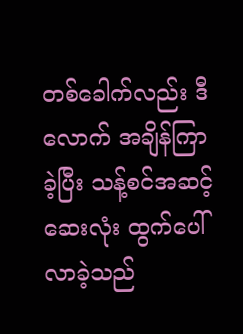တစ်ခေါက်လည်း ဒီလောက် အချိန်ကြာခဲ့ပြီး သန့်စင်အဆင့် ဆေးလုံး ထွက်ပေါ်လာခဲ့သည်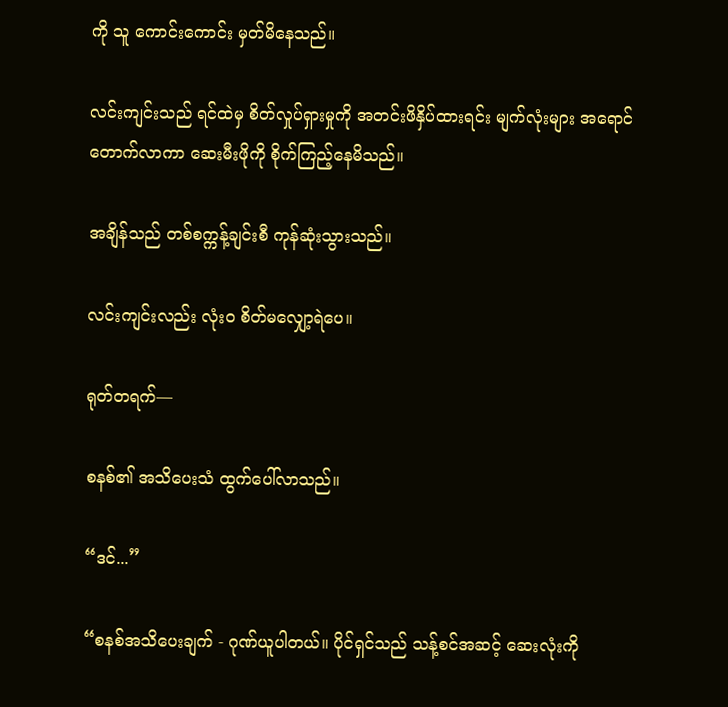ကို သူ ကောင်းကောင်း မှတ်မိနေသည်။

လင်းကျင်းသည် ရင်ထဲမှ စိတ်လှုပ်ရှားမှုကို အတင်းဖိနှိပ်ထားရင်း မျက်လုံးများ အရောင်တောက်လာကာ ဆေးမီးဖိုကို စိုက်ကြည့်နေမိသည်။

အချိန်သည် တစ်စက္ကန့်ချင်းစီ ကုန်ဆုံးသွားသည်။

လင်းကျင်းလည်း လုံးဝ စိတ်မလျှော့ရဲပေ။

ရုတ်တရက်—

စနစ်၏ အသိပေးသံ ထွက်ပေါ်လာသည်။

“ဒင်...”

“စနစ်အသိပေးချက် - ဂုဏ်ယူပါတယ်။ ပိုင်ရှင်သည် သန့်စင်အဆင့် ဆေးလုံးကို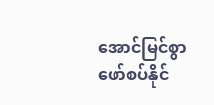အောင်မြင်စွာ ဖော်စပ်နိုင်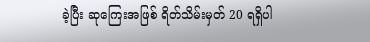ခဲ့ပြီး ဆုကြေးအဖြစ် ရိတ်သိမ်းမှတ် 20 ရရှိပါ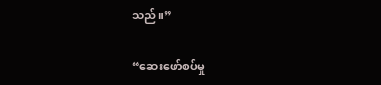သည်။”

“ဆေးဖော်စပ်မှု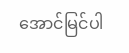အောင်မြင်ပါ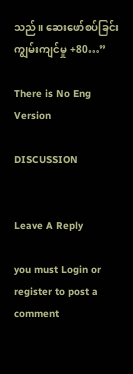သည်။ ဆေးဖော်စပ်ခြင်း ကျွမ်းကျင်မှု +80…”

There is No Eng Version

DISCUSSION


Leave A Reply

you must Login or register to post a comment